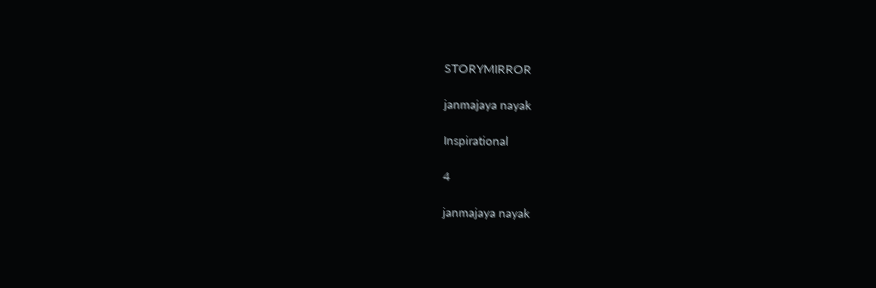STORYMIRROR

janmajaya nayak

Inspirational

4

janmajaya nayak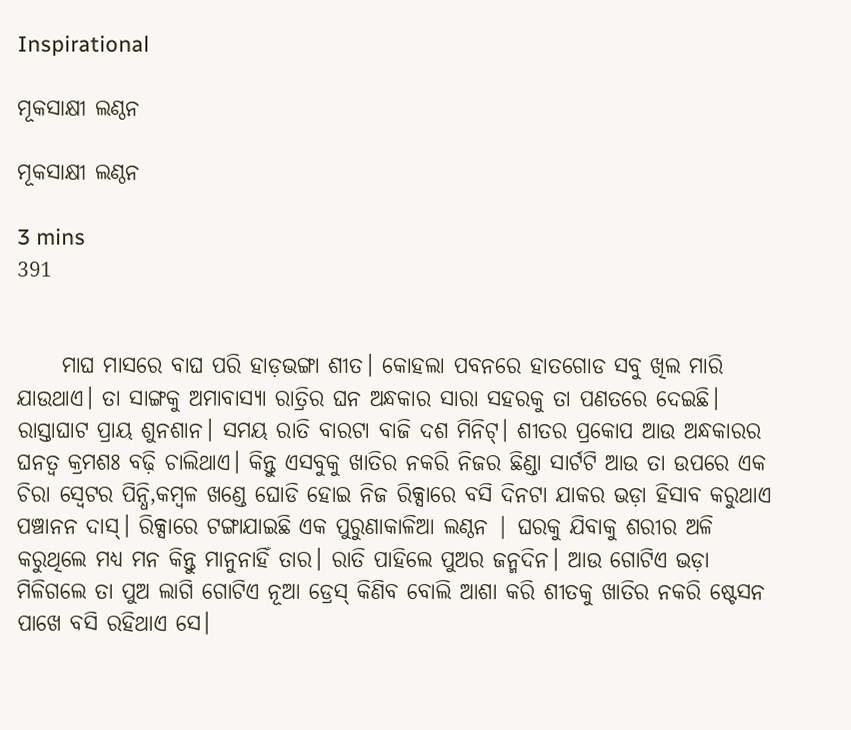Inspirational

ମୂକସାକ୍ଷୀ ଲଣ୍ଠନ

ମୂକସାକ୍ଷୀ ଲଣ୍ଠନ

3 mins
391


     ମାଘ ମାସରେ ବାଘ ପରି ହାଡ଼ଭଙ୍ଗା ଶୀତ। କୋହଲା ପବନରେ ହାତଗୋଡ ସବୁ ଖିଲ ମାରି ଯାଉଥାଏ। ତା ସାଙ୍ଗକୁ ଅମାବାସ୍ୟା ରାତ୍ରିର ଘନ ଅନ୍ଧକାର ସାରା ସହରକୁ ତା ପଣତରେ ଦେଇଛି। ରାସ୍ତାଘାଟ ପ୍ରାୟ ଶୁନଶାନ। ସମୟ ରାତି ବାରଟା ବାଜି ଦଶ ମିନିଟ୍। ଶୀତର ପ୍ରକୋପ ଆଉ ଅନ୍ଧକାରର ଘନତ୍ୱ କ୍ରମଶଃ ବଢ଼ି ଚାଲିଥାଏ। କିନ୍ତୁ ଏସବୁକୁ ଖାତିର ନକରି ନିଜର ଛିଣ୍ଡା ସାର୍ଟଟି ଆଉ ତା ଉପରେ ଏକ ଚିରା ସ୍ବେଟର ପିନ୍ଧି,କମ୍ବଳ ଖଣ୍ଡେ ଘୋଡି ହୋଇ ନିଜ ରିକ୍ସାରେ ବସି ଦିନଟା ଯାକର ଭଡ଼ା ହିସାବ କରୁଥାଏ ପଞ୍ଚାନନ ଦାସ୍। ରିକ୍ସାରେ ଟଙ୍ଗାଯାଇଛି ଏକ ପୁରୁଣାକାଳିଆ ଲଣ୍ଠନ | ଘରକୁ ଯିବାକୁ ଶରୀର ଅଳି କରୁଥିଲେ ମଧ୍ୟ ମନ କିନ୍ତୁ ମାନୁନାହିଁ ତାର। ରାତି ପାହିଲେ ପୁଅର ଜନ୍ମଦିନ। ଆଉ ଗୋଟିଏ ଭଡ଼ା ମିଳିଗଲେ ତା ପୁଅ ଲାଗି ଗୋଟିଏ ନୂଆ ଡ୍ରେସ୍ କିଣିବ ବୋଲି ଆଶା କରି ଶୀତକୁ ଖାତିର ନକରି ଷ୍ଟେସନ ପାଖେ ବସି ରହିଥାଏ ସେ।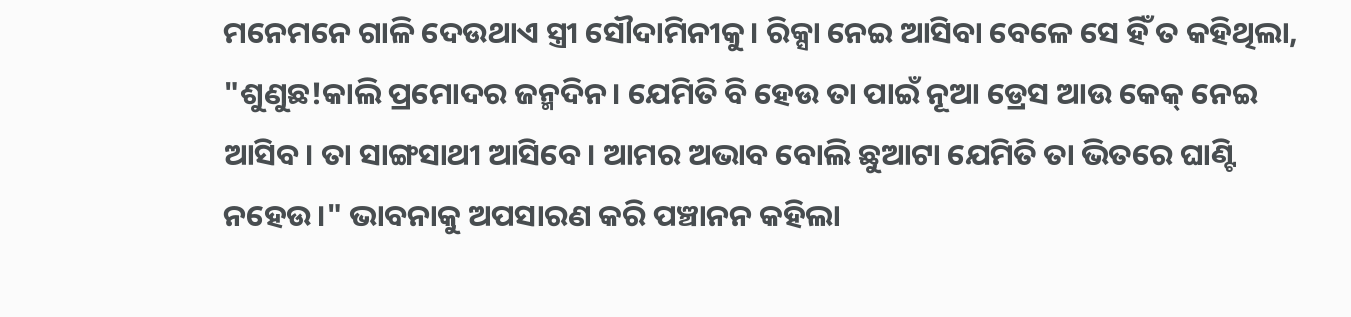ମନେମନେ ଗାଳି ଦେଉଥାଏ ସ୍ତ୍ରୀ ସୌଦାମିନୀକୁ। ରିକ୍ସା ନେଇ ଆସିବା ବେଳେ ସେ ହିଁ ତ କହିଥିଲା, "ଶୁଣୁଛ!କାଲି ପ୍ରମୋଦର ଜନ୍ମଦିନ। ଯେମିତି ବି ହେଉ ତା ପାଇଁ ନୂଆ ଡ୍ରେସ ଆଉ କେକ୍ ନେଇ ଆସିବ। ତା ସାଙ୍ଗସାଥୀ ଆସିବେ। ଆମର ଅଭାବ ବୋଲି ଛୁଆଟା ଯେମିତି ତା ଭିତରେ ଘାଣ୍ଟି ନହେଉ।" ଭାବନାକୁ ଅପସାରଣ କରି ପଞ୍ଚାନନ କହିଲା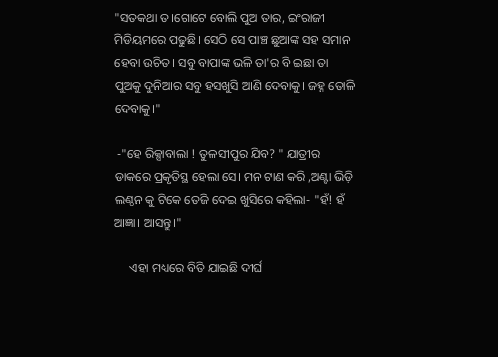"ସତକଥା ତ।ଗୋଟେ ବୋଲି ପୁଅ ତାର, ଇଂରାଜୀ ମିଡିୟମରେ ପଢୁଛି। ସେଠି ସେ ପାଞ୍ଚ ଛୁଆଙ୍କ ସ‌ହ ସମାନ ହେବା ଉଚିତ। ସବୁ ବାପାଙ୍କ ଭଳି ତା'ର ବି ଇଛା ତା ପୁଅକୁ ଦୁନିଆର ସବୁ ହସଖୁସି ଆଣି ଦେବାକୁ। ଜହ୍ନ ତୋଳି ଦେବାକୁ।"

 -"ହେ ରିକ୍ସାବାଲା ! ତୁଳସୀପୁର ଯିବ? " ଯାତ୍ରୀର ଡାକରେ ପ୍ରକୃତିସ୍ଥ ହେଲା ସେ। ମନ ଟାଣ କରି ,ଅଣ୍ଟା ଭିଡ଼ି ଲଣ୍ଠନ କୁ ଟିକେ ତେଜି ଦେଇ ଖୁସିରେ କହିଲା- "ହଁ! ହଁ ଆଜ୍ଞା। ଆସନ୍ତୁ।"

     ଏହା ମଧ୍ୟରେ ବିତି ଯାଇଛି ଦୀର୍ଘ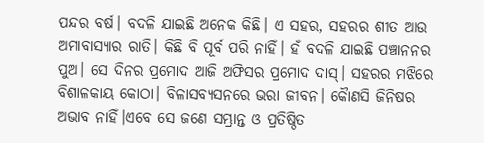ପନ୍ଦର ବର୍ଷ। ବଦଳି ଯାଇଛି ଅନେକ କିଛି। ଏ ସହର, ସହରର ଶୀତ ଆଉ ଅମାବାସ୍ୟାର ରାତି। କିଛି ବି ପୂର୍ବ ପରି ନାହିଁ। ହଁ ବଦଳି ଯାଇଛି ପଞ୍ଚାନନର ପୁଅ। ସେ ଦିନର ପ୍ରମୋଦ ଆଜି ଅଫିସର ପ୍ରମୋଦ ଦାସ୍। ସହରର ମଝିରେ ବିଶାଳକାୟ କୋଠା। ବିଳାସବ୍ୟସନରେ ଭରା ଜୀବନ। କୋୖଣସି ଜିନିଷର ଅଭାବ ନାହିଁ।ଏବେ ସେ ଜଣେ ସମ୍ଭ୍ରାନ୍ତ ଓ ପ୍ରତିଷ୍ଠିତ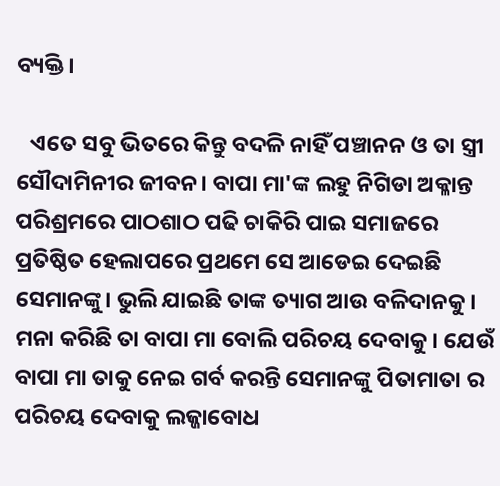ବ୍ୟକ୍ତି।

   ଏତେ ସବୁ ଭିତରେ କିନ୍ତୁ ବଦଳି ନାହିଁ ପଞ୍ଚାନନ ଓ ତା ସ୍ତ୍ରୀ ସୌଦାମିନୀର ଜୀବନ। ବାପା ମା'ଙ୍କ ଲହୁ ନିଗିଡା ଅକ୍ଳାନ୍ତ ପରିଶ୍ରମରେ ପାଠଶାଠ ପଢି ଚାକିରି ପାଇ ସମାଜରେ ପ୍ରତିଷ୍ଠିତ ହେଲାପରେ ପ୍ରଥମେ ସେ ଆଡେଇ ଦେଇଛି ସେମାନଙ୍କୁ। ଭୁଲି ଯାଇଛି ତାଙ୍କ ତ୍ୟାଗ ଆଉ ବଳିଦାନକୁ। ମନା କରିଛି ତା ବାପା ମା ବୋଲି ପରିଚୟ ଦେବାକୁ। ଯେଉଁ ବାପା ମା ତାକୁ ନେଇ ଗର୍ବ କରନ୍ତି ସେମାନଙ୍କୁ ପିତାମାତା ର ପରିଚୟ ଦେବାକୁ ଲଜ୍ଜାବୋଧ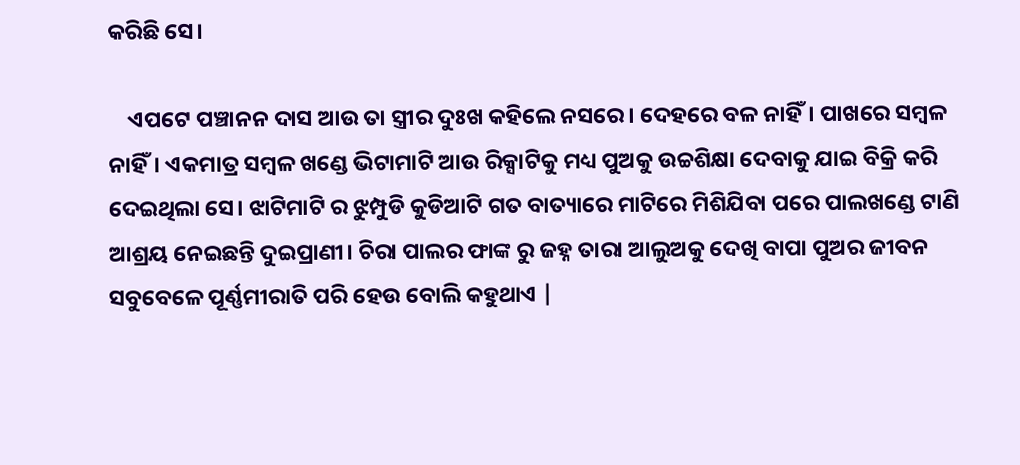କରିଛି ସେ।

    ଏପଟେ ପଞ୍ଚାନନ ଦାସ ଆଉ ତା ସ୍ତ୍ରୀର ଦୁଃଖ କହିଲେ ନସରେ। ଦେହରେ ବଳ ନାହିଁ। ପାଖରେ ସମ୍ବଳ ନାହିଁ। ଏକମାତ୍ର ସମ୍ବଳ ଖଣ୍ଡେ ଭିଟାମାଟି ଆଉ ରିକ୍ସାଟିକୁ ମଧ୍ୟ ପୁଅକୁ ଉଚ୍ଚଶିକ୍ଷା ଦେବାକୁ ଯାଇ ବିକ୍ରି କରି ଦେଇଥିଲା ସେ। ଝାଟିମାଟି ର ଝୁମ୍ପୁଡି କୁଡିଆଟି ଗତ ବାତ୍ୟାରେ ମାଟିରେ ମିଶିଯିବା ପରେ ପାଲଖଣ୍ଡେ ଟାଣି ଆଶ୍ରୟ ନେଇଛନ୍ତି ଦୁଇପ୍ରାଣୀ। ଚିରା ପାଲର ଫାଙ୍କ ରୁ ଜହ୍ନ ତାରା ଆଲୁଅକୁ ଦେଖି ବାପା ପୁଅର ଜୀବନ ସବୁବେଳେ ପୂର୍ଣ୍ଣମୀରାତି ପରି ହେଉ ବୋଲି କହୁଥାଏ |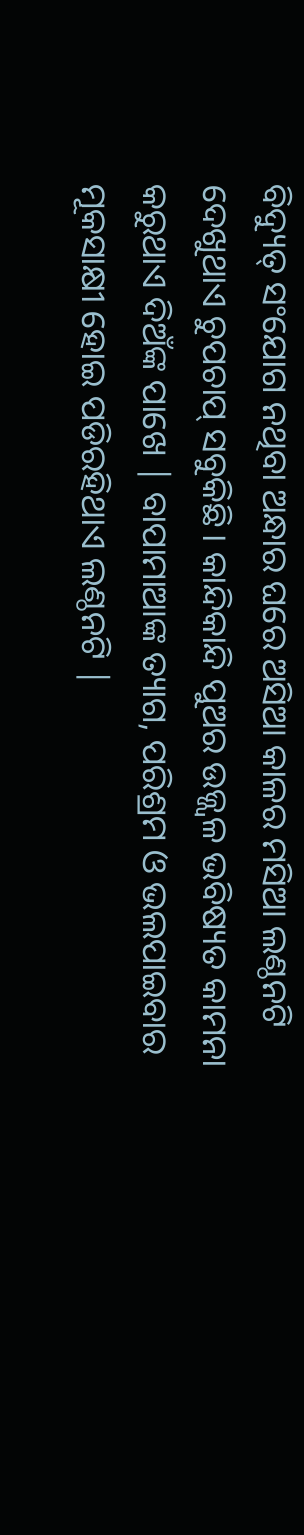ବିଦ୍ୟୁତ୍ ସଂଯୋଗ ନଥିବା ଅନ୍ଧାର ଘରେ ଅସିଆ କାଳର ମସିଆ ଲଣ୍ଠନଟି ଦେଖୁଥାଏ ଚୁପଚାପ୍ ସବୁକିଛି। କାନ୍ଦିକାନ୍ଦି ପୁଅର ଉଜ୍ଜ୍ୱଳ ଭବିଷ୍ୟତ କାମନା କରୁଥାଏ ଦିଅଁଙ୍କ ପାଖେ | ବାପାମାଆଙ୍କ ତ୍ୟାଗ, ପରିଶ୍ରମ ଓ ଭଲପାଇବାର ମୂକସାକ୍ଷୀ ହୋଇ ପଡିରହିଥାଏ ଲଣ୍ଠନଟି |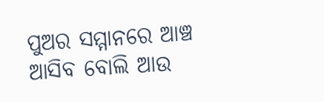ପୁଅର ସମ୍ମାନରେ ଆଞ୍ଚ ଆସିବ ବୋଲି ଆଉ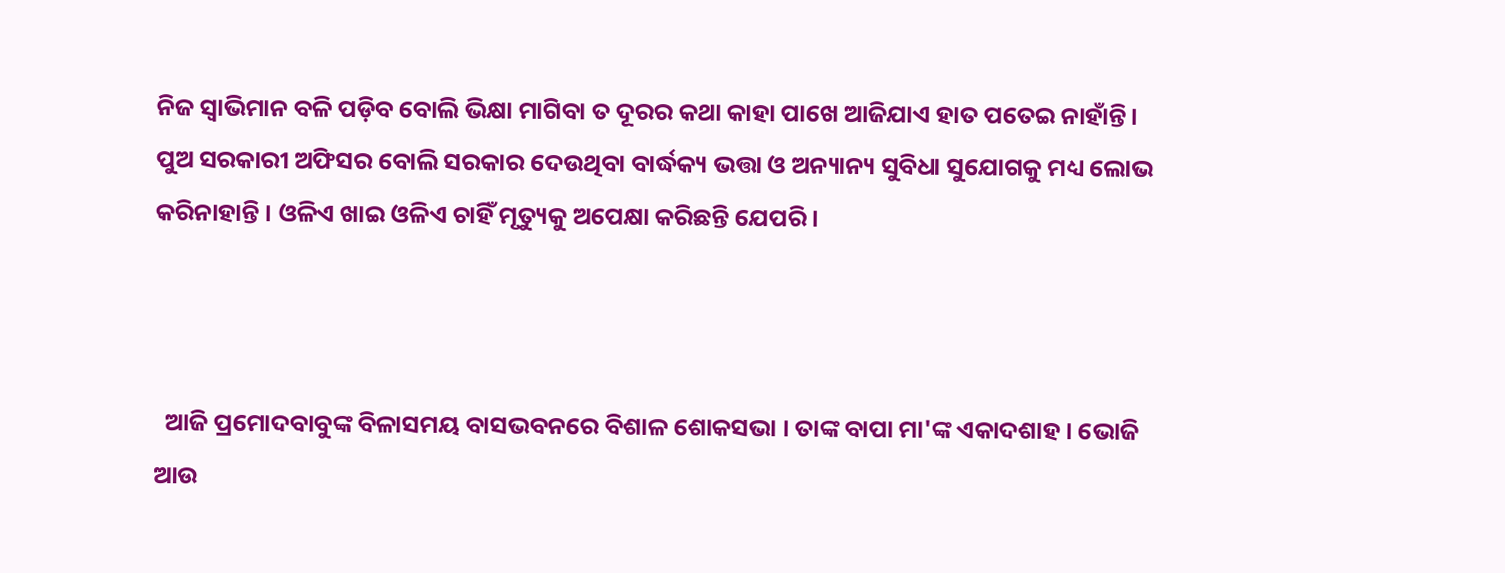ନିଜ ସ୍ବାଭିମାନ ବଳି ପଡ଼ିବ ବୋଲି ଭିକ୍ଷା ମାଗିବା ତ ଦୂରର କଥା କାହା ପାଖେ ଆଜିଯାଏ ହାତ ପତେଇ ନାହାଁନ୍ତି। ପୁଅ ସରକାରୀ ଅଫିସର ବୋଲି ସରକାର ଦେଉଥିବା ବାର୍ଦ୍ଧକ୍ୟ ଭତ୍ତା ଓ ଅନ୍ୟାନ୍ୟ ସୁବିଧା ସୁଯୋଗକୁ ମଧ୍ୟ ଲୋଭ କରିନାହାନ୍ତି । ଓଳିଏ ଖାଇ ଓଳିଏ ଚାହିଁ ମୃତ୍ୟୁକୁ ଅପେକ୍ଷା କରିଛନ୍ତି ଯେପରି।



  ଆଜି ପ୍ରମୋଦବାବୁଙ୍କ ବିଳାସମୟ ବାସଭବନରେ ବିଶାଳ ଶୋକସଭା । ତାଙ୍କ ବାପା ମା'ଙ୍କ ଏକାଦଶାହ। ଭୋଜି ଆଉ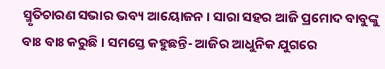ସ୍ମୃତିଚାରଣ ସଭାର ଭବ୍ୟ ଆୟୋଜନ। ସାରା ସହର ଆଜି ପ୍ରମୋଦ ବାବୁଙ୍କୁ ବାଃ ବାଃ କରୁଛି। ସମସ୍ତେ କହୁଛନ୍ତି- ଆଜିର ଆଧୁନିକ ଯୁଗରେ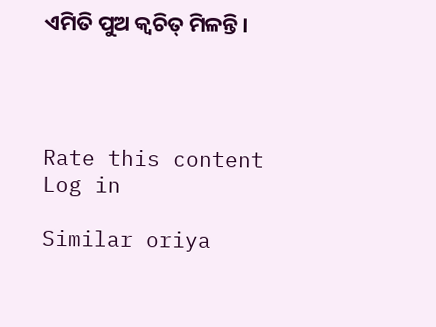ଏମିତି ପୁଅ କ୍ଵଚିତ୍ ମିଳନ୍ତି।




Rate this content
Log in

Similar oriya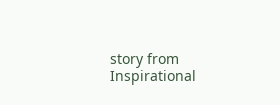story from Inspirational